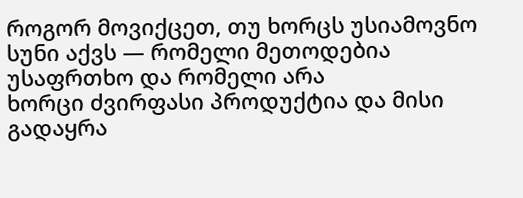როგორ მოვიქცეთ, თუ ხორცს უსიამოვნო სუნი აქვს — რომელი მეთოდებია უსაფრთხო და რომელი არა
ხორცი ძვირფასი პროდუქტია და მისი გადაყრა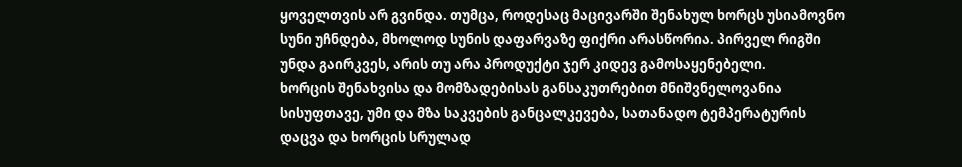ყოველთვის არ გვინდა. თუმცა, როდესაც მაცივარში შენახულ ხორცს უსიამოვნო სუნი უჩნდება, მხოლოდ სუნის დაფარვაზე ფიქრი არასწორია. პირველ რიგში უნდა გაირკვეს, არის თუ არა პროდუქტი ჯერ კიდევ გამოსაყენებელი.
ხორცის შენახვისა და მომზადებისას განსაკუთრებით მნიშვნელოვანია სისუფთავე, უმი და მზა საკვების განცალკევება, სათანადო ტემპერატურის დაცვა და ხორცის სრულად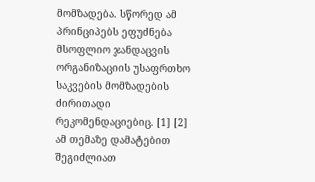მომზადება. სწორედ ამ პრინციპებს ეფუძნება მსოფლიო ჯანდაცვის ორგანიზაციის უსაფრთხო საკვების მომზადების ძირითადი რეკომენდაციებიც. [1] [2]
ამ თემაზე დამატებით შეგიძლიათ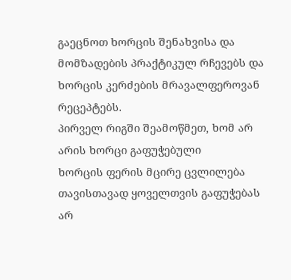გაეცნოთ ხორცის შენახვისა და მომზადების პრაქტიკულ რჩევებს და ხორცის კერძების მრავალფეროვან რეცეპტებს.
პირველ რიგში შეამოწმეთ, ხომ არ არის ხორცი გაფუჭებული
ხორცის ფერის მცირე ცვლილება თავისთავად ყოველთვის გაფუჭებას არ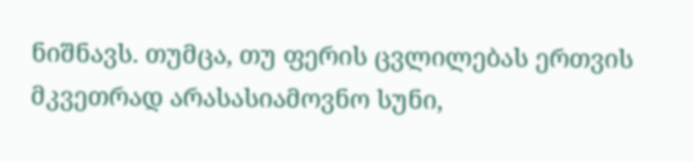ნიშნავს. თუმცა, თუ ფერის ცვლილებას ერთვის მკვეთრად არასასიამოვნო სუნი,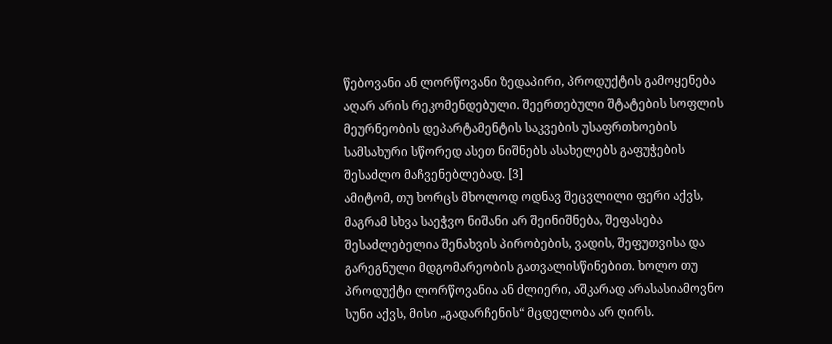წებოვანი ან ლორწოვანი ზედაპირი, პროდუქტის გამოყენება აღარ არის რეკომენდებული. შეერთებული შტატების სოფლის მეურნეობის დეპარტამენტის საკვების უსაფრთხოების სამსახური სწორედ ასეთ ნიშნებს ასახელებს გაფუჭების შესაძლო მაჩვენებლებად. [3]
ამიტომ, თუ ხორცს მხოლოდ ოდნავ შეცვლილი ფერი აქვს, მაგრამ სხვა საეჭვო ნიშანი არ შეინიშნება, შეფასება შესაძლებელია შენახვის პირობების, ვადის, შეფუთვისა და გარეგნული მდგომარეობის გათვალისწინებით. ხოლო თუ პროდუქტი ლორწოვანია ან ძლიერი, აშკარად არასასიამოვნო სუნი აქვს, მისი „გადარჩენის“ მცდელობა არ ღირს.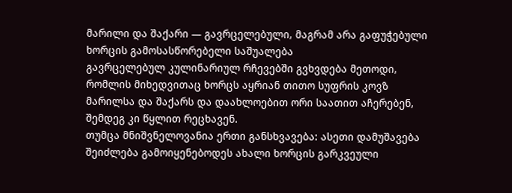მარილი და შაქარი — გავრცელებული, მაგრამ არა გაფუჭებული ხორცის გამოსასწორებელი საშუალება
გავრცელებულ კულინარიულ რჩევებში გვხვდება მეთოდი, რომლის მიხედვითაც ხორცს აყრიან თითო სუფრის კოვზ მარილსა და შაქარს და დაახლოებით ორი საათით აჩერებენ, შემდეგ კი წყლით რეცხავენ.
თუმცა მნიშვნელოვანია ერთი განსხვავება: ასეთი დამუშავება შეიძლება გამოიყენებოდეს ახალი ხორცის გარკვეული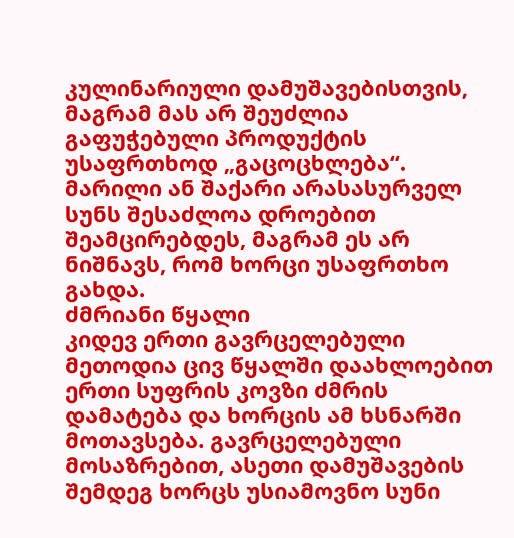კულინარიული დამუშავებისთვის, მაგრამ მას არ შეუძლია გაფუჭებული პროდუქტის უსაფრთხოდ „გაცოცხლება“. მარილი ან შაქარი არასასურველ სუნს შესაძლოა დროებით შეამცირებდეს, მაგრამ ეს არ ნიშნავს, რომ ხორცი უსაფრთხო გახდა.
ძმრიანი წყალი
კიდევ ერთი გავრცელებული მეთოდია ცივ წყალში დაახლოებით ერთი სუფრის კოვზი ძმრის დამატება და ხორცის ამ ხსნარში მოთავსება. გავრცელებული მოსაზრებით, ასეთი დამუშავების შემდეგ ხორცს უსიამოვნო სუნი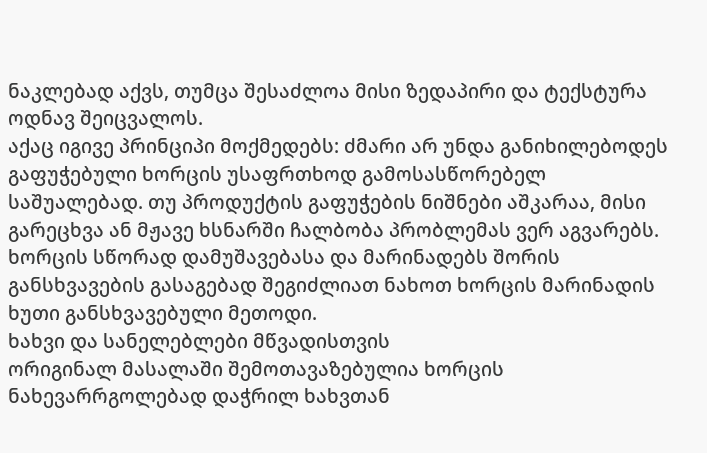ნაკლებად აქვს, თუმცა შესაძლოა მისი ზედაპირი და ტექსტურა ოდნავ შეიცვალოს.
აქაც იგივე პრინციპი მოქმედებს: ძმარი არ უნდა განიხილებოდეს გაფუჭებული ხორცის უსაფრთხოდ გამოსასწორებელ საშუალებად. თუ პროდუქტის გაფუჭების ნიშნები აშკარაა, მისი გარეცხვა ან მჟავე ხსნარში ჩალბობა პრობლემას ვერ აგვარებს.
ხორცის სწორად დამუშავებასა და მარინადებს შორის განსხვავების გასაგებად შეგიძლიათ ნახოთ ხორცის მარინადის ხუთი განსხვავებული მეთოდი.
ხახვი და სანელებლები მწვადისთვის
ორიგინალ მასალაში შემოთავაზებულია ხორცის ნახევარრგოლებად დაჭრილ ხახვთან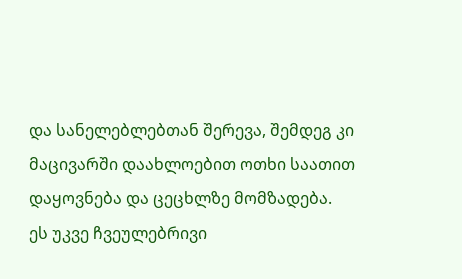და სანელებლებთან შერევა, შემდეგ კი მაცივარში დაახლოებით ოთხი საათით დაყოვნება და ცეცხლზე მომზადება.
ეს უკვე ჩვეულებრივი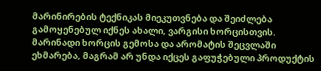მარინირების ტექნიკას მიეკუთვნება და შეიძლება გამოყენებულ იქნეს ახალი, ვარგისი ხორცისთვის. მარინადი ხორცის გემოსა და არომატის შეცვლაში ეხმარება, მაგრამ არ უნდა იქცეს გაფუჭებული პროდუქტის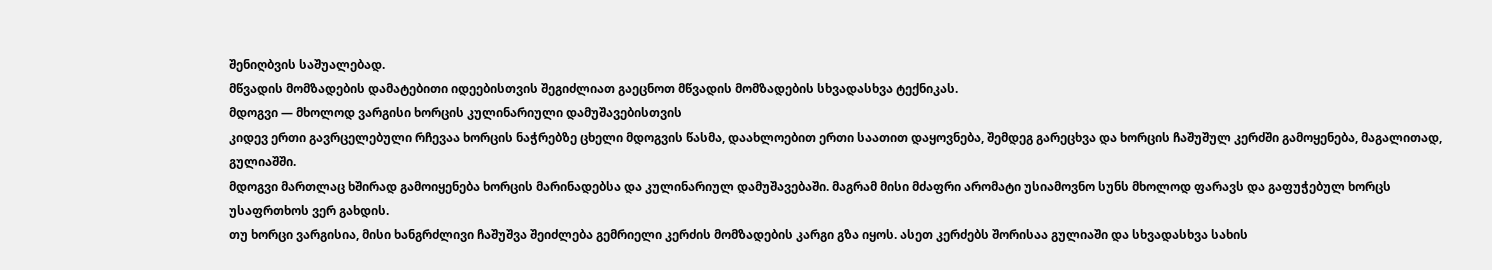შენიღბვის საშუალებად.
მწვადის მომზადების დამატებითი იდეებისთვის შეგიძლიათ გაეცნოთ მწვადის მომზადების სხვადასხვა ტექნიკას.
მდოგვი — მხოლოდ ვარგისი ხორცის კულინარიული დამუშავებისთვის
კიდევ ერთი გავრცელებული რჩევაა ხორცის ნაჭრებზე ცხელი მდოგვის წასმა, დაახლოებით ერთი საათით დაყოვნება, შემდეგ გარეცხვა და ხორცის ჩაშუშულ კერძში გამოყენება, მაგალითად, გულიაშში.
მდოგვი მართლაც ხშირად გამოიყენება ხორცის მარინადებსა და კულინარიულ დამუშავებაში. მაგრამ მისი მძაფრი არომატი უსიამოვნო სუნს მხოლოდ ფარავს და გაფუჭებულ ხორცს უსაფრთხოს ვერ გახდის.
თუ ხორცი ვარგისია, მისი ხანგრძლივი ჩაშუშვა შეიძლება გემრიელი კერძის მომზადების კარგი გზა იყოს. ასეთ კერძებს შორისაა გულიაში და სხვადასხვა სახის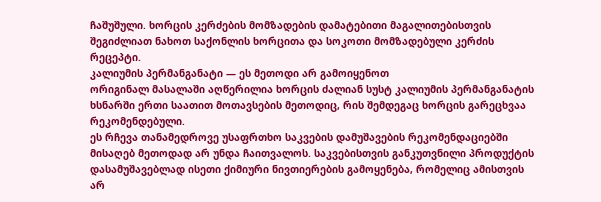ჩაშუშული. ხორცის კერძების მომზადების დამატებითი მაგალითებისთვის შეგიძლიათ ნახოთ საქონლის ხორცითა და სოკოთი მომზადებული კერძის რეცეპტი.
კალიუმის პერმანგანატი — ეს მეთოდი არ გამოიყენოთ
ორიგინალ მასალაში აღწერილია ხორცის ძალიან სუსტ კალიუმის პერმანგანატის ხსნარში ერთი საათით მოთავსების მეთოდიც, რის შემდეგაც ხორცის გარეცხვაა რეკომენდებული.
ეს რჩევა თანამედროვე უსაფრთხო საკვების დამუშავების რეკომენდაციებში მისაღებ მეთოდად არ უნდა ჩაითვალოს. საკვებისთვის განკუთვნილი პროდუქტის დასამუშავებლად ისეთი ქიმიური ნივთიერების გამოყენება, რომელიც ამისთვის არ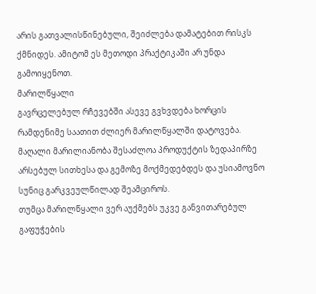არის გათვალისწინებული, შეიძლება დამატებით რისკს ქმნიდეს. ამიტომ ეს მეთოდი პრაქტიკაში არ უნდა გამოიყენოთ.
მარილწყალი
გავრცელებულ რჩევებში ასევე გვხვდება ხორცის რამდენიმე საათით ძლიერ მარილწყალში დატოვება. მაღალი მარილიანობა შესაძლოა პროდუქტის ზედაპირზე არსებულ სითხესა და გემოზე მოქმედებდეს და უსიამოვნო სუნიც გარკვეულწილად შეამციროს.
თუმცა მარილწყალი ვერ აუქმებს უკვე განვითარებულ გაფუჭების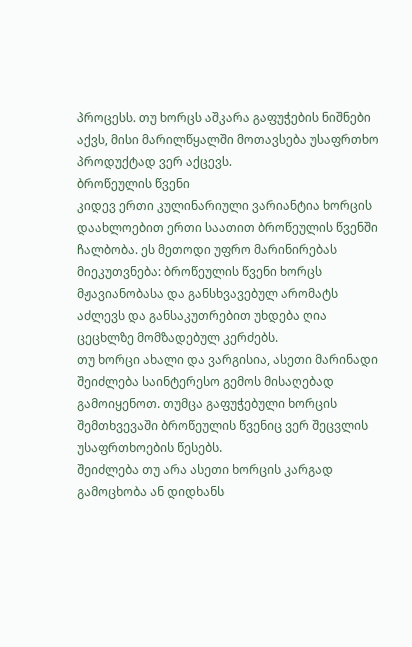პროცესს. თუ ხორცს აშკარა გაფუჭების ნიშნები აქვს, მისი მარილწყალში მოთავსება უსაფრთხო პროდუქტად ვერ აქცევს.
ბროწეულის წვენი
კიდევ ერთი კულინარიული ვარიანტია ხორცის დაახლოებით ერთი საათით ბროწეულის წვენში ჩალბობა. ეს მეთოდი უფრო მარინირებას მიეკუთვნება: ბროწეულის წვენი ხორცს მჟავიანობასა და განსხვავებულ არომატს აძლევს და განსაკუთრებით უხდება ღია ცეცხლზე მომზადებულ კერძებს.
თუ ხორცი ახალი და ვარგისია, ასეთი მარინადი შეიძლება საინტერესო გემოს მისაღებად გამოიყენოთ. თუმცა გაფუჭებული ხორცის შემთხვევაში ბროწეულის წვენიც ვერ შეცვლის უსაფრთხოების წესებს.
შეიძლება თუ არა ასეთი ხორცის კარგად გამოცხობა ან დიდხანს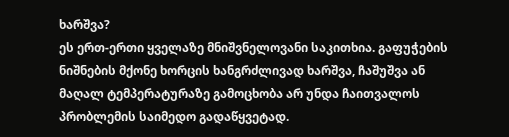ხარშვა?
ეს ერთ-ერთი ყველაზე მნიშვნელოვანი საკითხია. გაფუჭების ნიშნების მქონე ხორცის ხანგრძლივად ხარშვა, ჩაშუშვა ან მაღალ ტემპერატურაზე გამოცხობა არ უნდა ჩაითვალოს პრობლემის საიმედო გადაწყვეტად.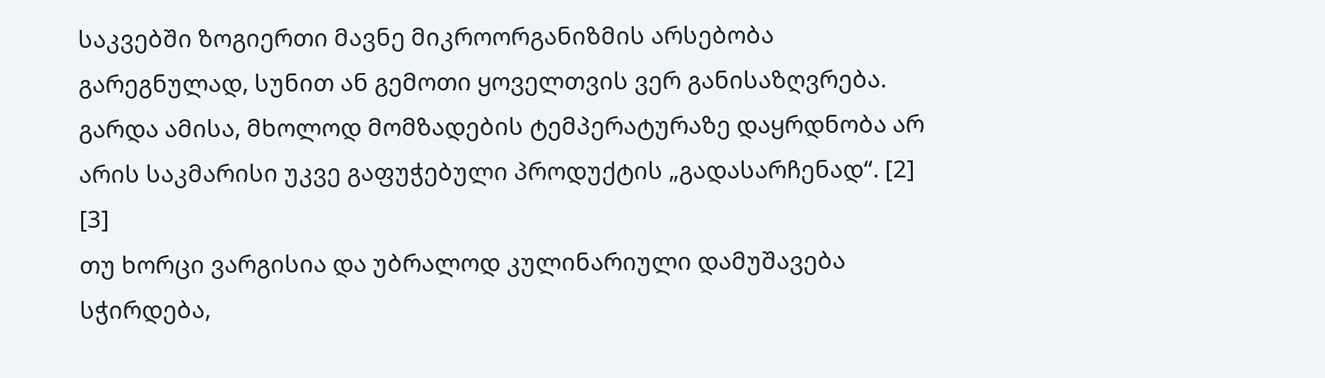საკვებში ზოგიერთი მავნე მიკროორგანიზმის არსებობა გარეგნულად, სუნით ან გემოთი ყოველთვის ვერ განისაზღვრება. გარდა ამისა, მხოლოდ მომზადების ტემპერატურაზე დაყრდნობა არ არის საკმარისი უკვე გაფუჭებული პროდუქტის „გადასარჩენად“. [2] [3]
თუ ხორცი ვარგისია და უბრალოდ კულინარიული დამუშავება სჭირდება,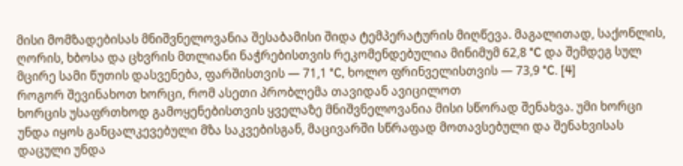მისი მომზადებისას მნიშვნელოვანია შესაბამისი შიდა ტემპერატურის მიღწევა. მაგალითად, საქონლის, ღორის, ხბოსა და ცხვრის მთლიანი ნაჭრებისთვის რეკომენდებულია მინიმუმ 62,8 °C და შემდეგ სულ მცირე სამი წუთის დასვენება, ფარშისთვის — 71,1 °C, ხოლო ფრინველისთვის — 73,9 °C. [4]
როგორ შევინახოთ ხორცი, რომ ასეთი პრობლემა თავიდან ავიცილოთ
ხორცის უსაფრთხოდ გამოყენებისთვის ყველაზე მნიშვნელოვანია მისი სწორად შენახვა. უმი ხორცი უნდა იყოს განცალკევებული მზა საკვებისგან, მაცივარში სწრაფად მოთავსებული და შენახვისას დაცული უნდა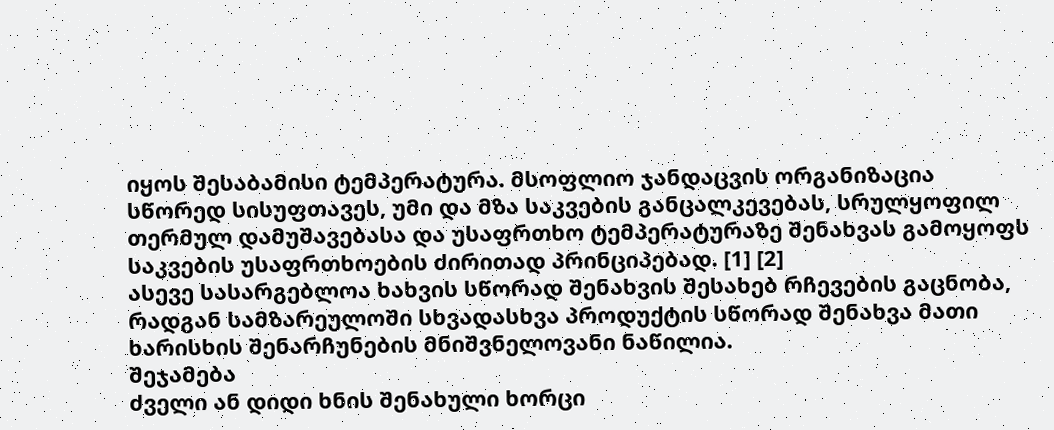იყოს შესაბამისი ტემპერატურა. მსოფლიო ჯანდაცვის ორგანიზაცია სწორედ სისუფთავეს, უმი და მზა საკვების განცალკევებას, სრულყოფილ თერმულ დამუშავებასა და უსაფრთხო ტემპერატურაზე შენახვას გამოყოფს საკვების უსაფრთხოების ძირითად პრინციპებად. [1] [2]
ასევე სასარგებლოა ხახვის სწორად შენახვის შესახებ რჩევების გაცნობა, რადგან სამზარეულოში სხვადასხვა პროდუქტის სწორად შენახვა მათი ხარისხის შენარჩუნების მნიშვნელოვანი ნაწილია.
შეჯამება
ძველი ან დიდი ხნის შენახული ხორცი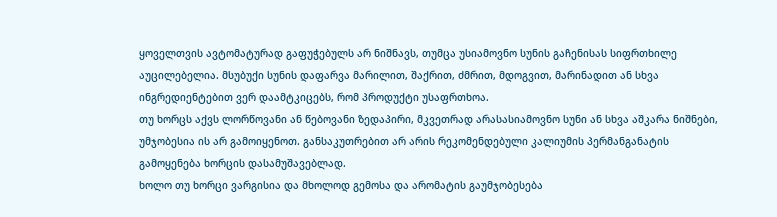ყოველთვის ავტომატურად გაფუჭებულს არ ნიშნავს, თუმცა უსიამოვნო სუნის გაჩენისას სიფრთხილე აუცილებელია. მსუბუქი სუნის დაფარვა მარილით, შაქრით, ძმრით, მდოგვით, მარინადით ან სხვა ინგრედიენტებით ვერ დაამტკიცებს, რომ პროდუქტი უსაფრთხოა.
თუ ხორცს აქვს ლორწოვანი ან წებოვანი ზედაპირი, მკვეთრად არასასიამოვნო სუნი ან სხვა აშკარა ნიშნები, უმჯობესია ის არ გამოიყენოთ. განსაკუთრებით არ არის რეკომენდებული კალიუმის პერმანგანატის გამოყენება ხორცის დასამუშავებლად.
ხოლო თუ ხორცი ვარგისია და მხოლოდ გემოსა და არომატის გაუმჯობესება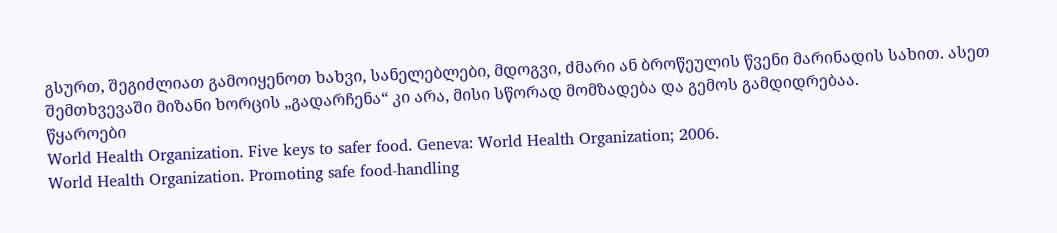გსურთ, შეგიძლიათ გამოიყენოთ ხახვი, სანელებლები, მდოგვი, ძმარი ან ბროწეულის წვენი მარინადის სახით. ასეთ შემთხვევაში მიზანი ხორცის „გადარჩენა“ კი არა, მისი სწორად მომზადება და გემოს გამდიდრებაა.
წყაროები
World Health Organization. Five keys to safer food. Geneva: World Health Organization; 2006.
World Health Organization. Promoting safe food-handling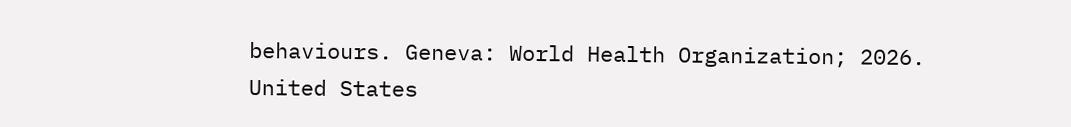behaviours. Geneva: World Health Organization; 2026.
United States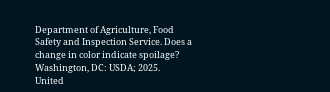Department of Agriculture, Food Safety and Inspection Service. Does a change in color indicate spoilage? Washington, DC: USDA; 2025.
United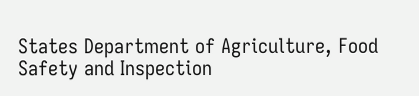States Department of Agriculture, Food Safety and Inspection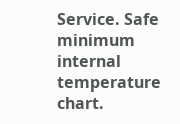Service. Safe minimum internal temperature chart.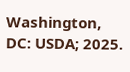Washington, DC: USDA; 2025.